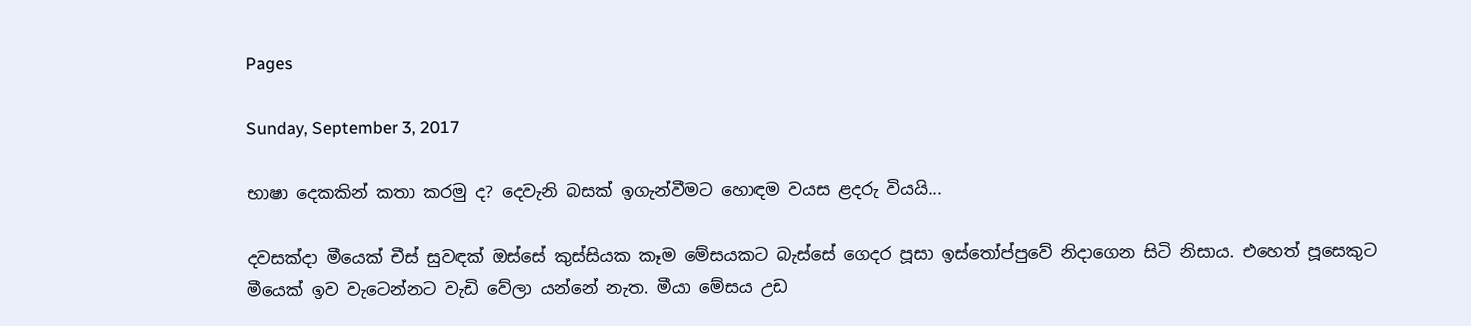Pages

Sunday, September 3, 2017

භාෂා දෙකකින් කතා කරමු ද? දෙවැනි බසක්‌ ඉගැන්වීමට හොඳම වයස ළදරු වියයි...

දවසක්‌දා මීයෙක්‌ චීස්‌ සුවඳක්‌ ඔස්‌සේ කුස්‌සියක කෑම මේසයකට බැස්‌සේ ගෙදර පූසා ඉස්‌තෝප්පුවේ නිදාගෙන සිටි නිසාය. එහෙත් පූසෙකුට මීයෙක්‌ ඉව වැටෙන්නට වැඩි වේලා යන්නේ නැත. මීයා මේසය උඩ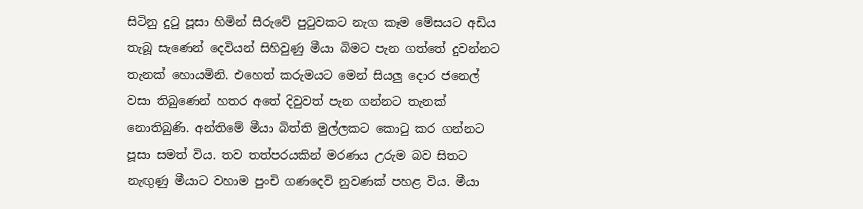සිටිනු දුටු පූසා හිමින් සීරුවේ පුටුවකට නැග කෑම මේසයට අඩිය තැබූ සැණෙන් දෙවියන් සිහිවුණු මීයා බිමට පැන ගත්තේ දුවන්නට තැනක්‌ හොයමිනි. එහෙත් කරුමයට මෙන් සියලු දොර ජනෙල් වසා තිබුණෙන් හතර අතේ දිවුවත් පැන ගන්නට තැනක්‌ නොතිබුණි. අන්තිමේ මීයා බිත්ති මුල්ලකට කොටු කර ගන්නට පූසා සමත් විය. තව තත්පරයකින් මරණය උරුම බව සිතට නැඟුණු මීයාට වහාම පුංචි ගණදෙවි නුවණක්‌ පහළ විය. මීයා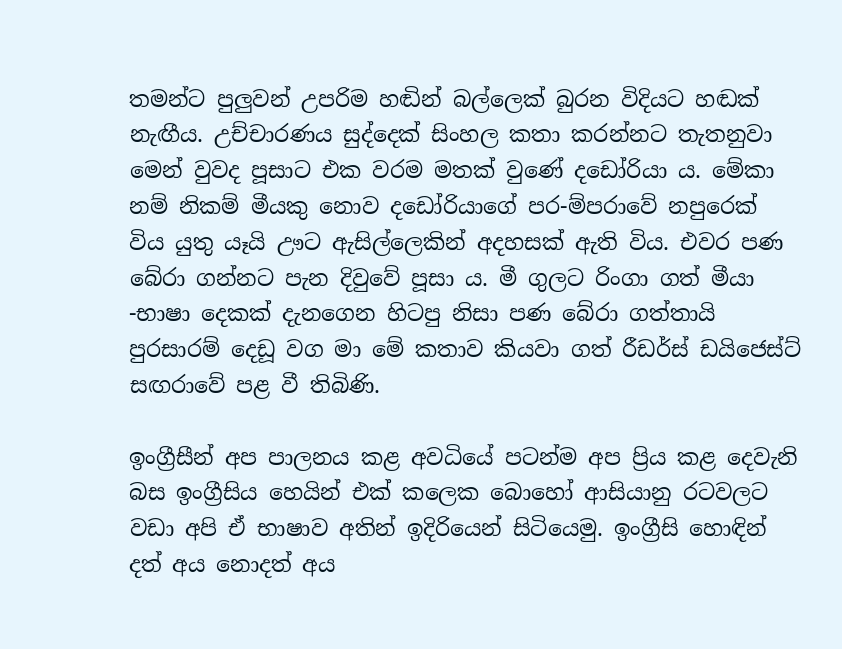තමන්ට පුලුවන් උපරිම හඬින් බල්ලෙක්‌ බුරන විදියට හඬක්‌ නැඟීය. උච්චාරණය සුද්දෙක්‌ සිංහල කතා කරන්නට තැතනුවා මෙන් වුවද පූසාට එක වරම මතක්‌ වුණේ දඩෝරියා ය. මේකා නම් නිකම් මීයකු නොව දඩෝරියාගේ පර-ම්පරාවේ නපුරෙක්‌ විය යුතු යෑයි ඌට ඇසිල්ලෙකින් අදහසක්‌ ඇති විය. එවර පණ බේරා ගන්නට පැන දිවුවේ පූසා ය. මී ගුලට රිංගා ගත් මීයා -භාෂා දෙකක්‌ දැනගෙන හිටපු නිසා පණ බේරා ගත්තායි පුරසාරම් දෙඩූ වග මා මේ කතාව කියවා ගත් රීඩර්ස්‌ ඩයිජෙස්‌ට්‌ සඟරාවේ පළ වී තිබිණි.

ඉංග්‍රීසීන් අප පාලනය කළ අවධියේ පටන්ම අප ප්‍රිය කළ දෙවැනි බස ඉංග්‍රීසිය හෙයින් එක්‌ කලෙක බොහෝ ආසියානු රටවලට වඩා අපි ඒ භාෂාව අතින් ඉදිරියෙන් සිටියෙමු. ඉංග්‍රීසි හොඳින් දත් අය නොදත් අය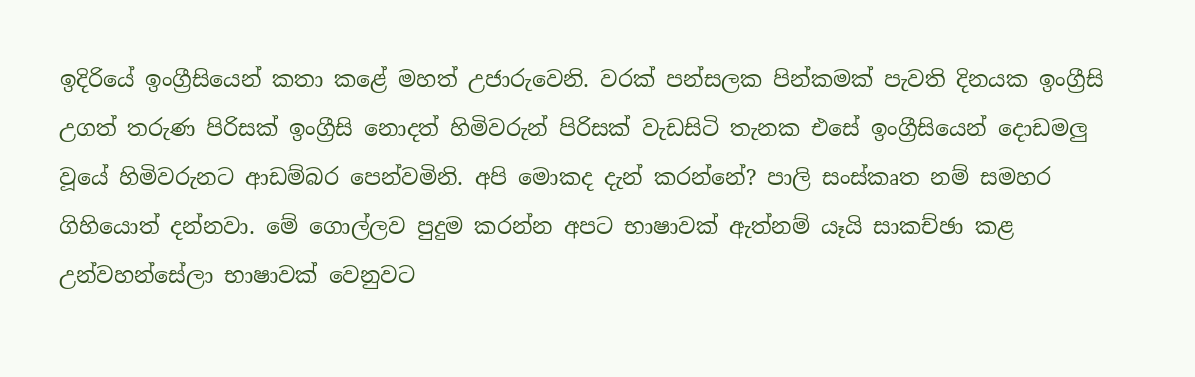ඉදිරියේ ඉංග්‍රීසියෙන් කතා කළේ මහත් උජාරුවෙනි. වරක්‌ පන්සලක පින්කමක්‌ පැවති දිනයක ඉංග්‍රීසි උගත් තරුණ පිරිසක්‌ ඉංග්‍රීසි නොදත් හිමිවරුන් පිරිසක්‌ වැඩසිටි තැනක එසේ ඉංග්‍රීසියෙන් දොඩමලු වූයේ හිමිවරුනට ආඩම්බර පෙන්වමිනි. අපි මොකද දැන් කරන්නේ? පාලි සංස්‌කෘත නම් සමහර ගිහියොත් දන්නවා. මේ ගොල්ලව පුදුම කරන්න අපට භාෂාවක්‌ ඇත්නම් යෑයි සාකච්ඡා කළ උන්වහන්සේලා භාෂාවක්‌ වෙනුවට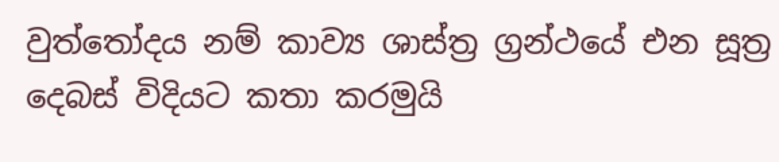වුත්තෝදය නම් කාව්‍ය ශාස්‌ත්‍ර ග්‍රන්ථයේ එන සූත්‍ර දෙබස්‌ විදියට කතා කරමුයි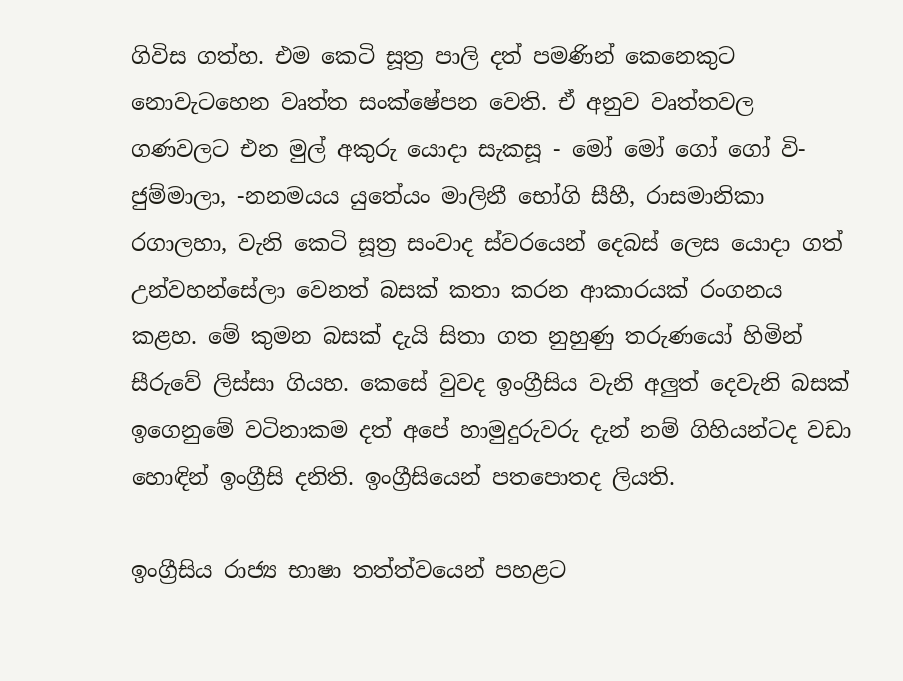ගිවිස ගත්හ. එම කෙටි සූත්‍ර පාලි දත් පමණින් කෙනෙකුට නොවැටහෙන වෘත්ත සංක්‌ෂේපන වෙති. ඒ අනුව වෘත්තවල ගණවලට එන මුල් අකුරු යොදා සැකසූ - මෝ මෝ ගෝ ගෝ වි-ජුම්මාලා, -නනමයය යුතේයං මාලිනී භෝගි සීහී, රාසමානිකා රගාලහා, වැනි කෙටි සූත්‍ර සංවාද ස්‌වරයෙන් දෙබස්‌ ලෙස යොදා ගත් උන්වහන්සේලා වෙනත් බසක්‌ කතා කරන ආකාරයක්‌ රංගනය කළහ. මේ කුමන බසක්‌ දැයි සිතා ගත නුහුණු තරුණයෝ හිමින් සීරුවේ ලිස්‌සා ගියහ. කෙසේ වුවද ඉංග්‍රීසිය වැනි අලුත් දෙවැනි බසක්‌ ඉගෙනුමේ වටිනාකම දත් අපේ හාමුදුරුවරු දැන් නම් ගිහියන්ටද වඩා හොඳින් ඉංග්‍රීසි දනිති. ඉංග්‍රීසියෙන් පතපොතද ලියති.

ඉංග්‍රීසිය රාජ්‍ය භාෂා තත්ත්වයෙන් පහළට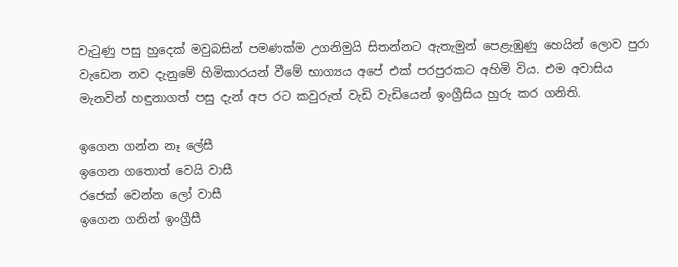වැටුණු පසු හුදෙක්‌ මවුබසින් පමණක්‌ම උගනිමුයි සිතන්නට ඇතැමුන් පෙළැඹුණු හෙයින් ලොව පුරා වැඩෙන නව දැනුමේ හිමිකාරයන් වීමේ භාග්‍යය අපේ එක්‌ පරපුරකට අහිමි විය. එම අවාසිය මැනවින් හඳුනාගත් පසු දැන් අප රට කවුරුත් වැඩි වැඩියෙන් ඉංග්‍රීසිය හුරු කර ගනිති.

ඉගෙන ගන්න නෑ ලේසී
ඉගෙන ගතොත් වෙයි වාසී
රජෙක්‌ වෙන්න ලෝ වාසී
ඉගෙන ගනින් ඉංග්‍රීසී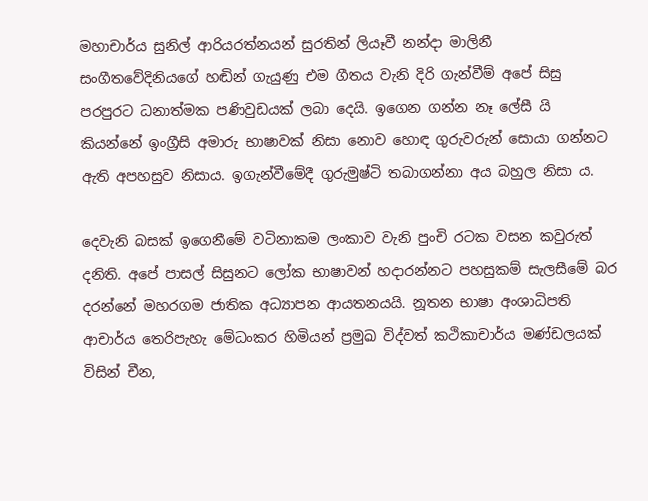මහාචාර්ය සුනිල් ආරියරත්නයන් සුරතින් ලියෑවී නන්දා මාලිනී සංගීතවේදිනියගේ හඬින් ගැයුණු එම ගීතය වැනි දිරි ගැන්වීම් අපේ සිසු පරපුරට ධනාත්මක පණිවුඩයක්‌ ලබා දෙයි. ඉගෙන ගන්න නෑ ලේසී යි කියන්නේ ඉංග්‍රීසි අමාරු භාෂාවක්‌ නිසා නොව හොඳ ගුරුවරුන් සොයා ගන්නට ඇති අපහසුව නිසාය. ඉගැන්වීමේදී ගුරුමුෂ්ටි තබාගන්නා අය බහුල නිසා ය.

දෙවැනි බසක්‌ ඉගෙනීමේ වටිනාකම ලංකාව වැනි පුංචි රටක වසන කවුරුත් දනිති. අපේ පාසල් සිසුනට ලෝක භාෂාවන් හදාරන්නට පහසුකම් සැලසීමේ බර දරන්නේ මහරගම ජාතික අධ්‍යාපන ආයතනයයි. නූතන භාෂා අංශාධිපති ආචාර්ය තෙරිපැහැ මේධංකර හිමියන් ප්‍රමුඛ විද්වත් කථිකාචාර්ය මණ්‌ඩලයක්‌ විසින් චීන,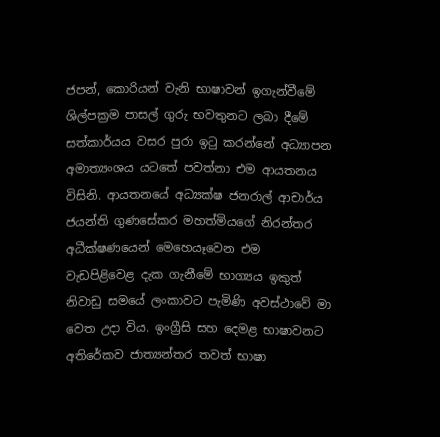ජපන්, කොරියන් වැනි භාෂාවන් ඉගැන්වීමේ ශිල්පක්‍රම පාසල් ගුරු භවතුනට ලබා දීමේ සත්කාර්යය වසර පුරා ඉටු කරන්නේ අධ්‍යාපන අමාත්‍යංශය යටතේ පවත්නා එම ආයතනය විසිනි. ආයතනයේ අධ්‍යක්‌ෂ ජනරාල් ආචාර්ය ජයන්ති ගුණසේකර මහත්මියගේ නිරන්තර අධීක්‌ෂණයෙන් මෙහෙයෑවෙන එම වැඩපිළිවෙළ දැක ගැනීමේ භාග්‍යය ඉකුත් නිවාඩු සමයේ ලංකාවට පැමිණි අවස්‌ථාවේ මා වෙත උදා විය. ඉංග්‍රීසි සහ දෙමළ භාෂාවනට අතිරේකව ජාත්‍යන්තර තවත් භාෂා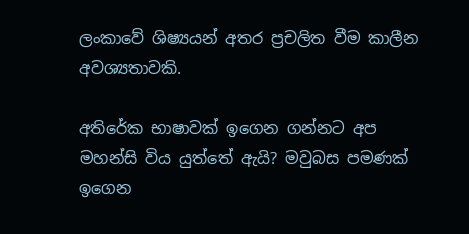ලංකාවේ ශිෂ්‍යයන් අතර ප්‍රචලිත වීම කාලීන අවශ්‍යතාවකි.

අතිරේක භාෂාවක්‌ ඉගෙන ගන්නට අප මහන්සි විය යුත්තේ ඇයි? මවුබස පමණක්‌ ඉගෙන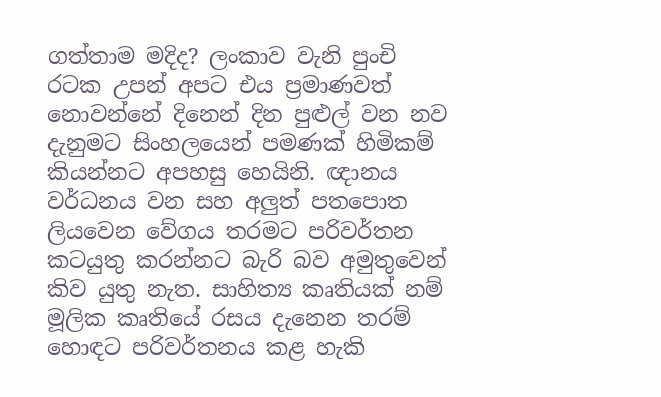ගත්තාම මදිද? ලංකාව වැනි පුංචි රටක උපන් අපට එය ප්‍රමාණවත් නොවන්නේ දිනෙන් දින පුළුල් වන නව දැනුමට සිංහලයෙන් පමණක්‌ හිමිකම් කියන්නට අපහසු හෙයිනි. ඥානය වර්ධනය වන සහ අලුත් පතපොත ලියවෙන වේගය තරමට පරිවර්තන කටයුතු කරන්නට බැරි බව අමුතුවෙන් කිව යුතු නැත. සාහිත්‍ය කෘතියක්‌ නම් මූලික කෘතියේ රසය දැනෙන තරම් හොඳට පරිවර්තනය කළ හැකි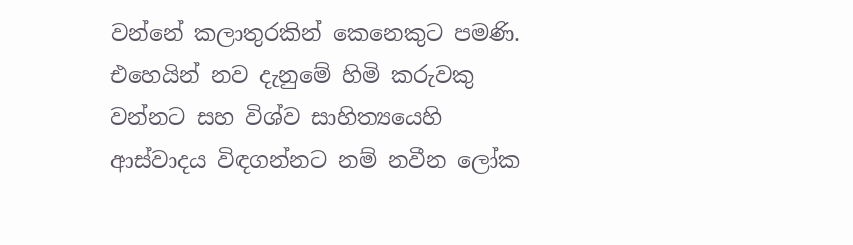වන්නේ කලාතුරකින් කෙනෙකුට පමණි. එහෙයින් නව දැනුමේ හිමි කරුවකු වන්නට සහ විශ්ව සාහිත්‍යයෙහි ආස්‌වාදය විඳගන්නට නම් නවීන ලෝක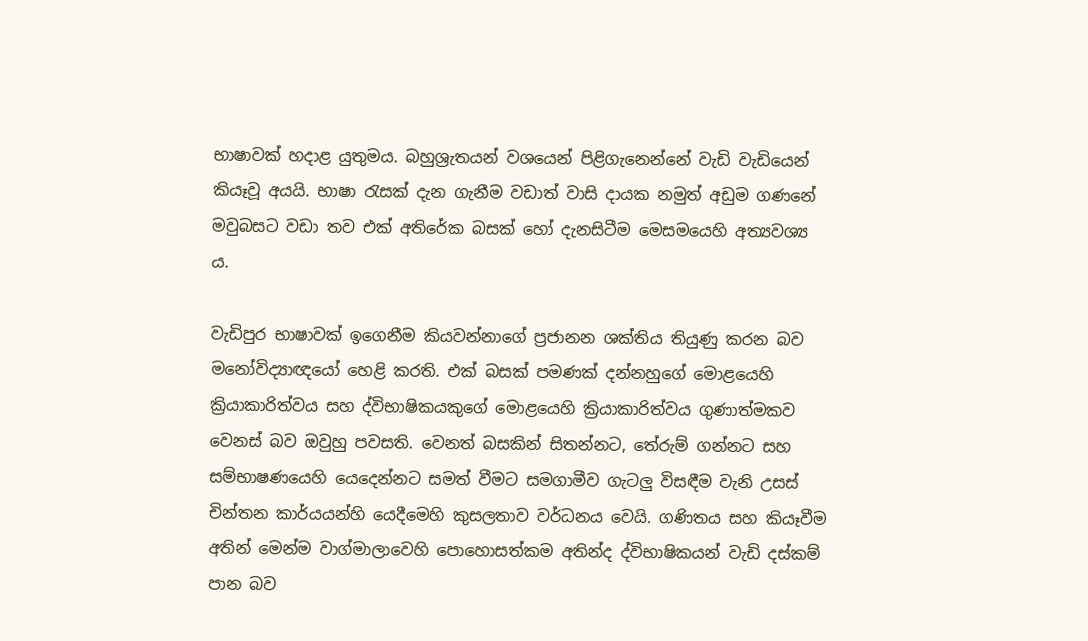භාෂාවක්‌ හදාළ යුතුමය. බහුශ්‍රැතයන් වශයෙන් පිළිගැනෙන්නේ වැඩි වැඩියෙන් කියෑවූ අයයි. භාෂා රැසක්‌ දැන ගැනීම වඩාත් වාසි දායක නමුත් අඩුම ගණනේ මවුබසට වඩා තව එක්‌ අතිරේක බසක්‌ හෝ දැනසිටීම මෙසමයෙහි අත්‍යවශ්‍ය ය.

වැඩිපුර භාෂාවක්‌ ඉගෙනීම කියවන්නාගේ ප්‍රජානන ශක්‌තිය තියුණු කරන බව මනෝවිද්‍යාඥයෝ හෙළි කරති. එක්‌ බසක්‌ පමණක්‌ දන්නහුගේ මොළයෙහි ක්‍රියාකාරිත්වය සහ ද්විභාෂිකයකුගේ මොළයෙහි ක්‍රියාකාරිත්වය ගුණාත්මකව වෙනස්‌ බව ඔවුහු පවසති. වෙනත් බසකින් සිතන්නට, තේරුම් ගන්නට සහ සම්භාෂණයෙහි යෙදෙන්නට සමත් වීමට සමගාමීව ගැටලු විසඳීම වැනි උසස්‌ චින්තන කාර්යයන්හි යෙදීමෙහි කුසලතාව වර්ධනය වෙයි. ගණිතය සහ කියෑවීම අතින් මෙන්ම වාග්මාලාවෙහි පොහොසත්කම අතින්ද ද්විභාෂිකයන් වැඩි දස්‌කම් පාන බව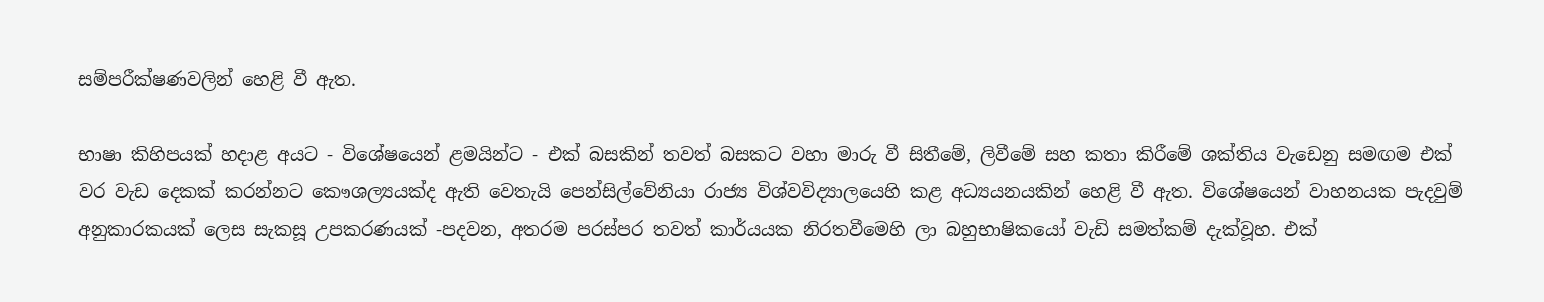සම්පරීක්‌ෂණවලින් හෙළි වී ඇත.

භාෂා කිහිපයක්‌ හදාළ අයට - විශේෂයෙන් ළමයින්ට - එක්‌ බසකින් තවත් බසකට වහා මාරු වී සිතීමේ, ලිවීමේ සහ කතා කිරීමේ ශක්‌තිය වැඩෙනු සමඟම එක්‌ වර වැඩ දෙකක්‌ කරන්නට කෞශල්‍යයක්‌ද ඇති වෙතැයි පෙන්සිල්වේනියා රාජ්‍ය විශ්වවිද්‍යාලයෙහි කළ අධ්‍යයනයකින් හෙළි වී ඇත. විශේෂයෙන් වාහනයක පැදවුම් අනුකාරකයක්‌ ලෙස සැකසූ උපකරණයක්‌ -පදවන, අතරම පරස්‌පර තවත් කාර්යයක නිරතවීමෙහි ලා බහුභාෂිකයෝ වැඩි සමත්කම් දැක්‌වූහ. එක්‌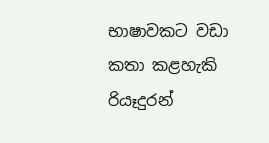භාෂාවකට වඩා කතා කළහැකි රියෑදුරන්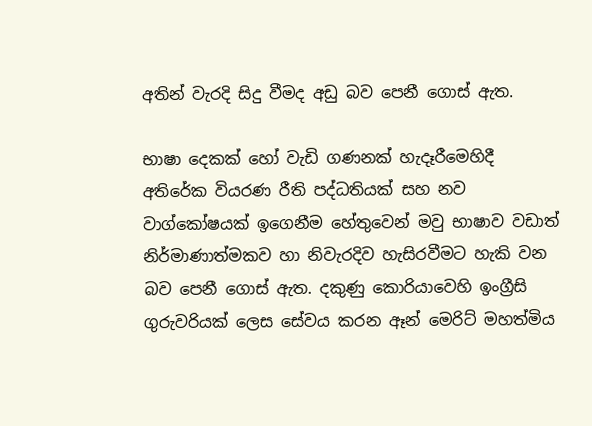අතින් වැරදි සිදු වීමද අඩු බව පෙනී ගොස්‌ ඇත.

භාෂා දෙකක්‌ හෝ වැඩි ගණනක්‌ හැදෑරීමෙහිදී අතිරේක වියරණ රීති පද්ධතියක්‌ සහ නව වාග්කෝෂයක්‌ ඉගෙනීම හේතුවෙන් මවු භාෂාව වඩාත් නිර්මාණාත්මකව හා නිවැරදිව හැසිරවීමට හැකි වන බව පෙනී ගොස්‌ ඇත. දකුණු කොරියාවෙහි ඉංග්‍රීසි ගුරුවරියක්‌ ලෙස සේවය කරන ඈන් මෙරිට්‌ මහත්මිය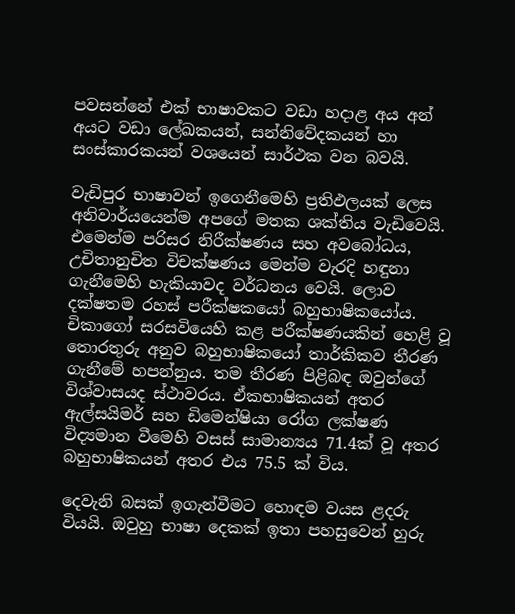පවසන්නේ එක්‌ භාෂාවකට වඩා හදාළ අය අන් අයට වඩා ලේඛකයන්, සන්නිවේදකයන් හා සංස්‌කාරකයන් වශයෙන් සාර්ථක වන බවයි.

වැඩිපුර භාෂාවන් ඉගෙනීමෙහි ප්‍රතිඵලයක්‌ ලෙස අනිවාර්යයෙන්ම අපගේ මතක ශක්‌තිය වැඩිවෙයි. එමෙන්ම පරිසර නිරීක්‌ෂණය සහ අවබෝධය, උචිතානුචිත විචක්‌ෂණය මෙන්ම වැරදි හඳුනා ගැනීමෙහි හැකියාවද වර්ධනය වෙයි. ලොව දක්‌ෂතම රහස්‌ පරීක්‌ෂකයෝ බහුභාෂිකයෝය. චිකාගෝ සරසවියෙහි කළ පරීක්‌ෂණයකින් හෙළි වූ තොරතුරු අනුව බහුභාෂිකයෝ තාර්කිකව තීරණ ගැනීමේ හපන්නුය. තම තීරණ පිළිබඳ ඔවුන්ගේ විශ්වාසයද ස්‌ථාවරය. ඒකභාෂිකයන් අතර ඇල්සයිමර් සහ ඩිමෙන්ෂියා රෝග ලක්‌ෂණ විද්‍යමාන වීමෙහි වසස්‌ සාමාන්‍යය 71.4ක්‌ වූ අතර බහුභාෂිකයන් අතර එය 75.5 ක්‌ විය.

දෙවැනි බසක්‌ ඉගැන්වීමට හොඳම වයස ළදරු වියයි. ඔවුහු භාෂා දෙකක්‌ ඉතා පහසුවෙන් හුරු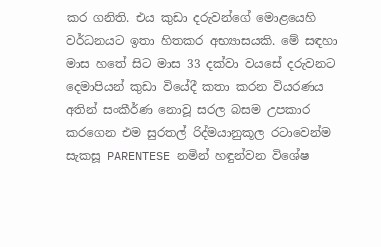කර ගනිති. එය කුඩා දරුවන්ගේ මොළයෙහි වර්ධනයට ඉතා හිතකර අභ්‍යාසයකි. මේ සඳහා මාස හතේ සිට මාස 33 දක්‌වා වයසේ දරුවනට දෙමාපියන් කුඩා වියේදී කතා කරන වියරණය අතින් සංකීර්ණ නොවූ සරල බසම උපකාර කරගෙන එම සුරතල් රිද්මයානුකූල රටාවෙන්ම සැකසූ PARENTESE නමින් හඳුන්වන විශේෂ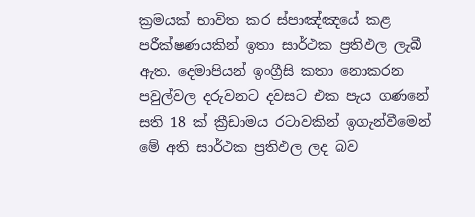ක්‍රමයක්‌ භාවිත කර ස්‌පාඤ්ඤයේ කළ පරීක්‌ෂණයකින් ඉතා සාර්ථක ප්‍රතිඵල ලැබී ඇත. දෙමාපියන් ඉංග්‍රීසි කතා නොකරන පවුල්වල දරුවනට දවසට එක පැය ගණනේ සති 18 ක්‌ ක්‍රීඩාමය රටාවකින් ඉගැන්වීමෙන් මේ අති සාර්ථක ප්‍රතිඵල ලද බව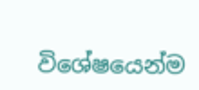විශේෂයෙන්ම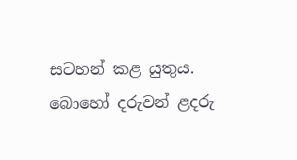සටහන් කළ යුතුය. බොහෝ දරුවන් ළදරු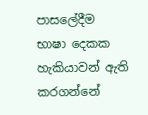පාසලේදීම භාෂා දෙකක හැකියාවන් ඇති කරගන්නේ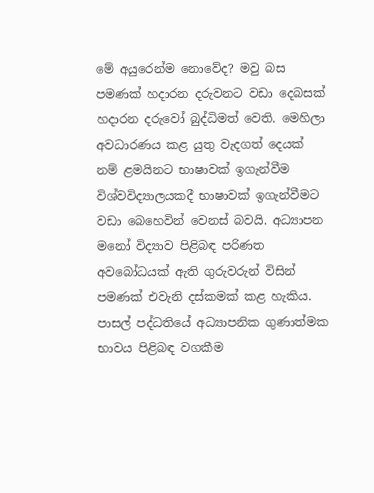මේ අයුරෙන්ම නොවේද? මවු බස පමණක්‌ හදාරන දරුවනට වඩා දෙබසක්‌ හදාරන දරුවෝ බුද්ධිමත් වෙති. මෙහිලා අවධාරණය කළ යුතු වැදගත් දෙයක්‌ නම් ළමයිනට භාෂාවක්‌ ඉගැන්වීම විශ්වවිද්‍යාලයකදී භාෂාවක්‌ ඉගැන්වීමට වඩා බෙහෙවින් වෙනස්‌ බවයි. අධ්‍යාපන මනෝ විද්‍යාව පිළිබඳ පරිණත අවබෝධයක්‌ ඇති ගුරුවරුන් විසින් පමණක්‌ එවැනි දස්‌කමක්‌ කළ හැකිය. පාසල් පද්ධතියේ අධ්‍යාපනික ගුණාත්මක භාවය පිළිබඳ වගකීම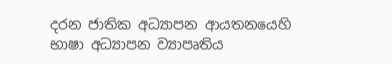දරන ජාතික අධ්‍යාපන ආයතනයෙහි භාෂා අධ්‍යාපන ව්‍යාපෘතිය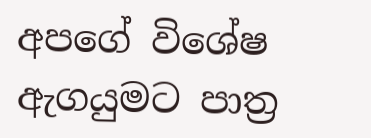අපගේ විශේෂ ඇගයුමට පාත්‍ර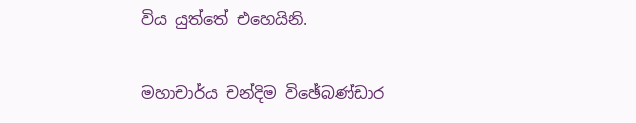විය යුත්තේ එහෙයිනි.

මහාචාර්ය චන්දිම විඡේබණ්‌ඩාර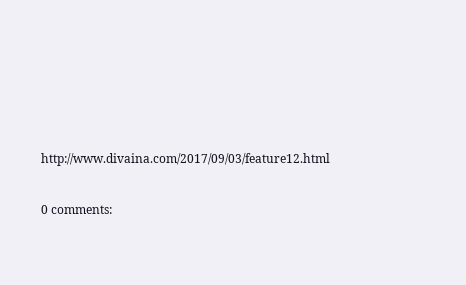http://www.divaina.com/2017/09/03/feature12.html

0 comments: